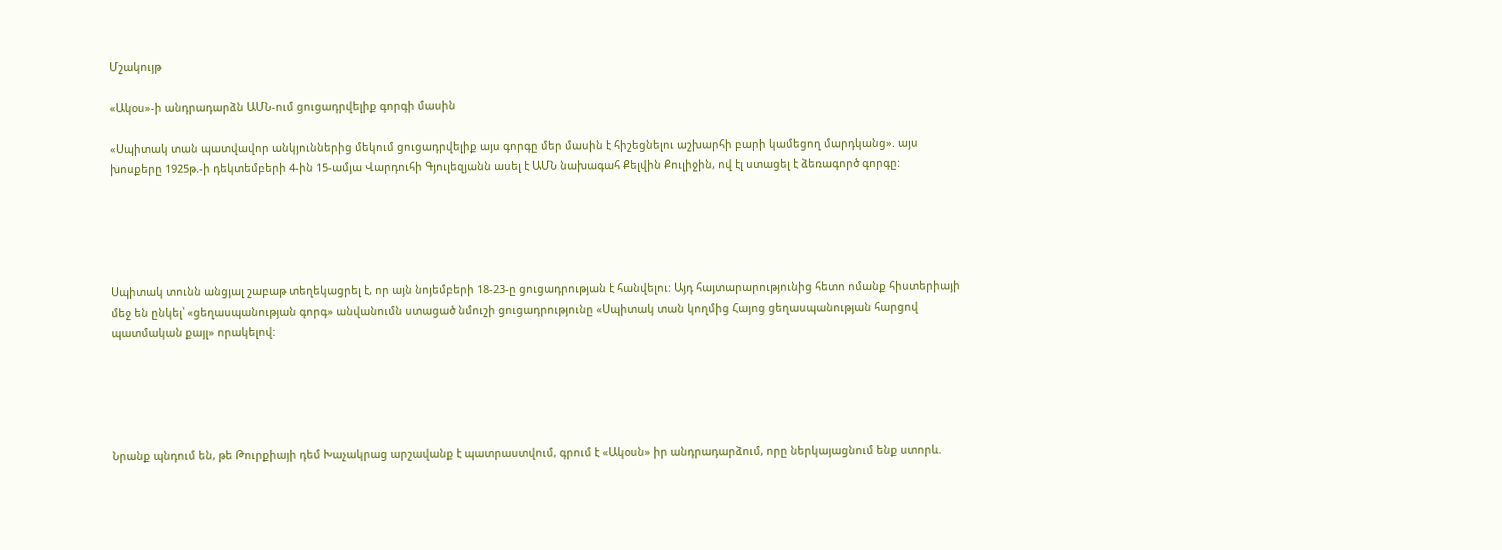Մշակույթ

«Ակօս»-ի անդրադարձն ԱՄՆ-ում ցուցադրվելիք գորգի մասին

«Սպիտակ տան պատվավոր անկյուններից մեկում ցուցադրվելիք այս գորգը մեր մասին է հիշեցնելու աշխարհի բարի կամեցող մարդկանց». այս խոսքերը 1925թ.-ի դեկտեմբերի 4-ին 15-ամյա Վարդուհի Գյուլեզյանն ասել է ԱՄՆ նախագահ Քելվին Քուլիջին, ով էլ ստացել է ձեռագործ գորգը:





Սպիտակ տունն անցյալ շաբաթ տեղեկացրել է, որ այն նոյեմբերի 18-23-ը ցուցադրության է հանվելու: Այդ հայտարարությունից հետո ոմանք հիստերիայի մեջ են ընկել՝ «ցեղասպանության գորգ» անվանումն ստացած նմուշի ցուցադրությունը «Սպիտակ տան կողմից Հայոց ցեղասպանության հարցով պատմական քայլ» որակելով:





Նրանք պնդում են, թե Թուրքիայի դեմ Խաչակրաց արշավանք է պատրաստվում, գրում է «Ակօսն» իր անդրադարձում, որը ներկայացնում ենք ստորև.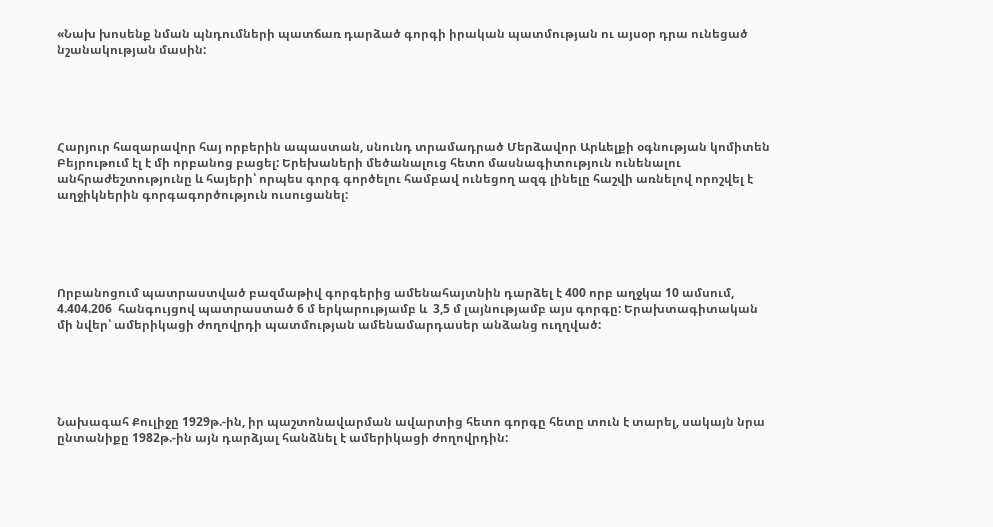«Նախ խոսենք նման պնդումների պատճառ դարձած գորգի իրական պատմության ու այսօր դրա ունեցած նշանակության մասին:





Հարյուր հազարավոր հայ որբերին ապաստան, սնունդ տրամադրած Մերձավոր Արևելքի օգնության կոմիտեն Բեյրութում էլ է մի որբանոց բացել: Երեխաների մեծանալուց հետո մասնագիտություն ունենալու անհրաժեշտությունը և հայերի՝ որպես գորգ գործելու համբավ ունեցող ազգ լինելը հաշվի առնելով որոշվել է աղջիկներին գորգագործություն ուսուցանել:





Որբանոցում պատրաստված բազմաթիվ գորգերից ամենահայտնին դարձել է 400 որբ աղջկա 10 ամսում, 4.404.206  հանգույցով պատրաստած 6 մ երկարությամբ և  3,5 մ լայնությամբ այս գորգը: Երախտագիտական մի նվեր՝ ամերիկացի ժողովրդի պատմության ամենամարդասեր անձանց ուղղված:





Նախագահ Քուլիջը 1929թ.-ին, իր պաշտոնավարման ավարտից հետո գորգը հետը տուն է տարել, սակայն նրա ընտանիքը 1982թ.-ին այն դարձյալ հանձնել է ամերիկացի ժողովրդին: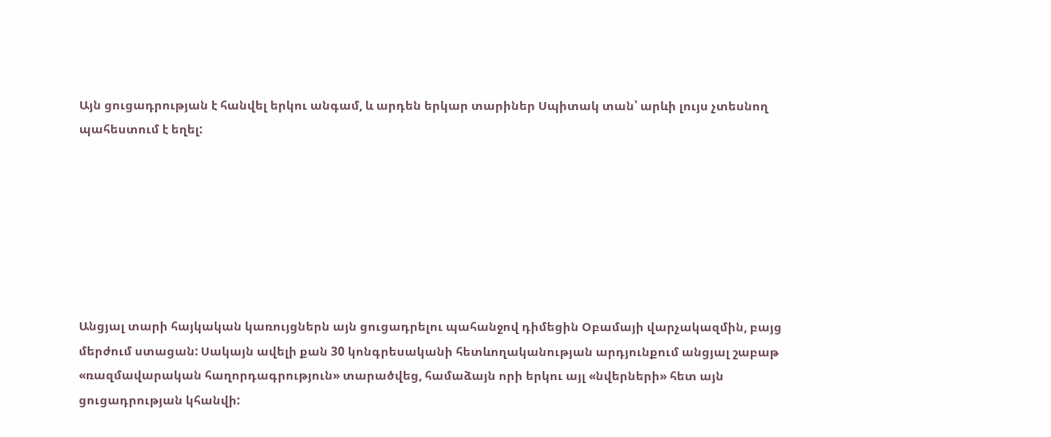Այն ցուցադրության է հանվել երկու անգամ, և արդեն երկար տարիներ Սպիտակ տան՝ արևի լույս չտեսնող պահեստում է եղել:







Անցյալ տարի հայկական կառույցներն այն ցուցադրելու պահանջով դիմեցին Օբամայի վարչակազմին, բայց մերժում ստացան: Սակայն ավելի քան 30 կոնգրեսականի հետևողականության արդյունքում անցյալ շաբաթ «ռազմավարական հաղորդագրություն» տարածվեց, համաձայն որի երկու այլ «նվերների» հետ այն ցուցադրության կհանվի: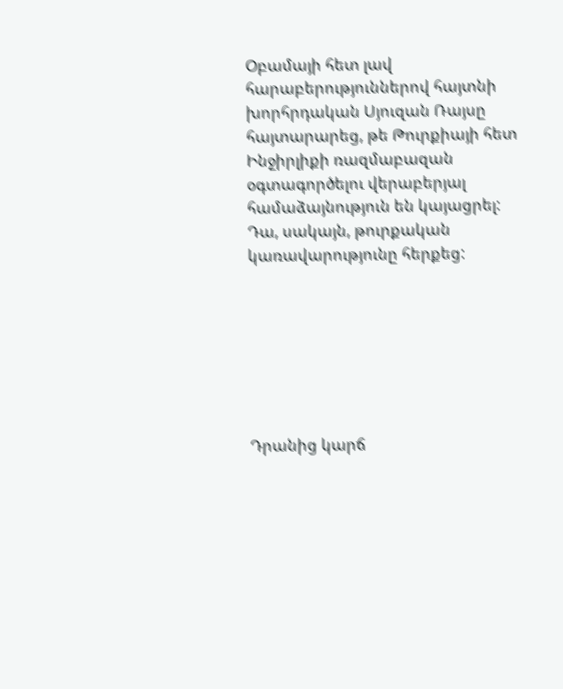Օբամայի հետ լավ հարաբերություններով հայտնի խորհրդական Սյուզան Ռայսը հայտարարեց, թե Թուրքիայի հետ Ինջիրլիքի ռազմաբազան օգտագործելու վերաբերյալ համաձայնություն են կայացրել: Դա, սակայն, թուրքական կառավարությունը հերքեց:







Դրանից կարճ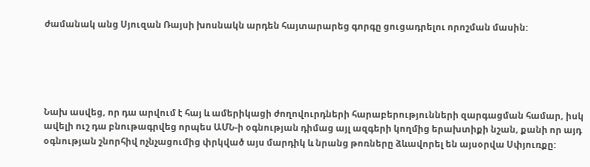ժամանակ անց Սյուզան Ռայսի խոսնակն արդեն հայտարարեց գորգը ցուցադրելու որոշման մասին:





Նախ ասվեց, որ դա արվում է հայ և ամերիկացի ժողովուրդների հարաբերությունների զարգացման համար, իսկ ավելի ուշ դա բնութագրվեց որպես ԱՄՆ-ի օգնության դիմաց այլ ազգերի կողմից երախտիքի նշան, քանի որ այդ օգնության շնորհիվ ոչնչացումից փրկված այս մարդիկ և նրանց թոռները ձևավորել են այսօրվա Սփյուռքը: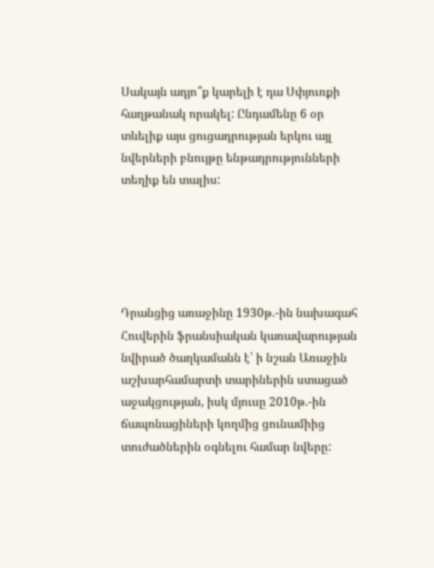Սակայն ադյո՞ք կարելի է դա Սփյուռքի հաղթանակ որակել: Ընդամենը 6 օր տևելիք այս ցուցադրության երկու այլ նվերների բնույթը ենթադրությունների տեղիք են տալիս:





Դրանցից առաջինը 1930թ.-ին նախագահ Հուվերին ֆրանսիական կառավարության նվիրած ծաղկամանն է՝ ի նշան Առաջին աշխարհամարտի տարիներին ստացած աջակցության, իսկ մյուսը 2010թ.-ին ճապոնացիների կողմից ցունամիից տուժածներին օգնելու համար նվերը: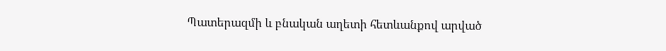Պատերազմի և բնական աղետի հետևանքով արված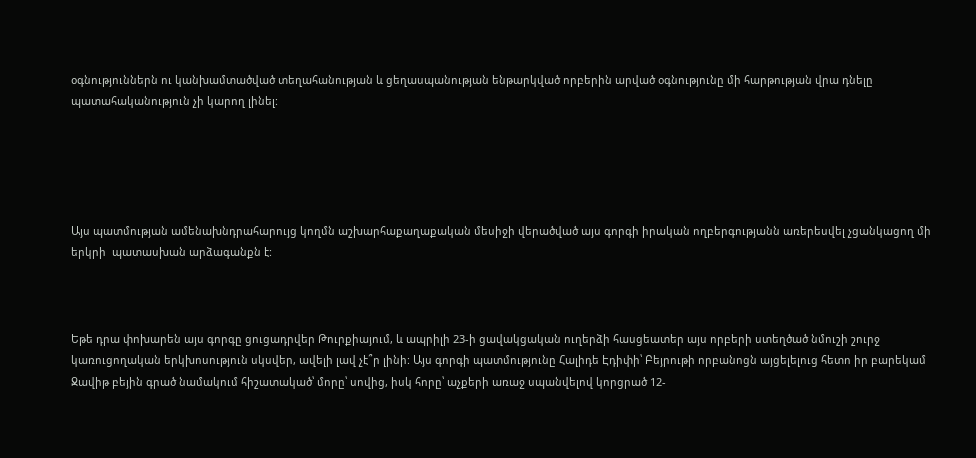օգնություններն ու կանխամտածված տեղահանության և ցեղասպանության ենթարկված որբերին արված օգնությունը մի հարթության վրա դնելը պատահականություն չի կարող լինել:





Այս պատմության ամենախնդրահարույց կողմն աշխարհաքաղաքական մեսիջի վերածված այս գորգի իրական ողբերգությանն առերեսվել չցանկացող մի  երկրի  պատասխան արձագանքն է:



Եթե դրա փոխարեն այս գորգը ցուցադրվեր Թուրքիայում, և ապրիլի 23-ի ցավակցական ուղերձի հասցեատեր այս որբերի ստեղծած նմուշի շուրջ կառուցողական երկխոսություն սկսվեր, ավելի լավ չէ՞ր լինի: Այս գորգի պատմությունը Հալիդե Էդիփի՝ Բեյրութի որբանոցն այցելելուց հետո իր բարեկամ Ջավիթ բեյին գրած նամակում հիշատակած՝ մորը՝ սովից, իսկ հորը՝ աչքերի առաջ սպանվելով կորցրած 12-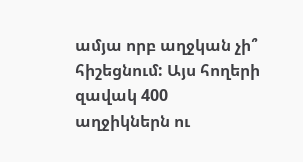ամյա որբ աղջկան չի՞ հիշեցնում: Այս հողերի զավակ 400 աղջիկներն ու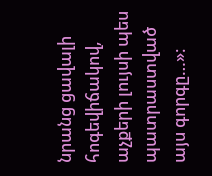նրանց ցավալի հոգեվիճակով, աչքերի լույսի պես պատրաստված այս գորգը…»։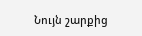Նույն շարքից